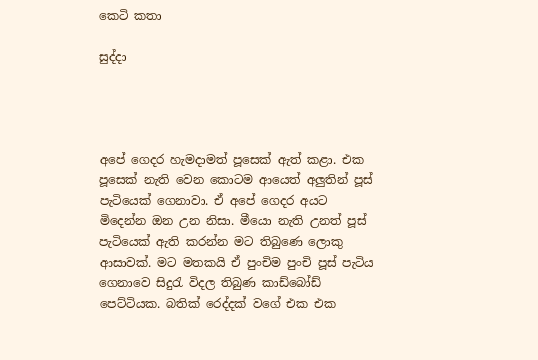කෙටි කතා

සුද්දා




අපේ ගෙදර හැමදාමත් පූසෙක් ඇත් කළා. එක පූසෙක් නැති වෙන කොටම ආයෙත් අලුතින් පූස් පැටියෙක් ගෙනාවා. ඒ අපේ ගෙදර අයට මිදෙන්න ඔන උන නිසා. මීයො නැති උනත් පූස් පැටියෙක් ඇති කරන්න මට තිබුණෙ ලොකු ආසාවක්. මට මතකයි ඒ පුංචිම පුංචි පූස් පැටිය ගෙනාවෙ සිදුරැ විදල තිබුණ කාඩ්බෝඩ් පෙට්ටියක. බතික් රෙද්දක් වගේ එක එක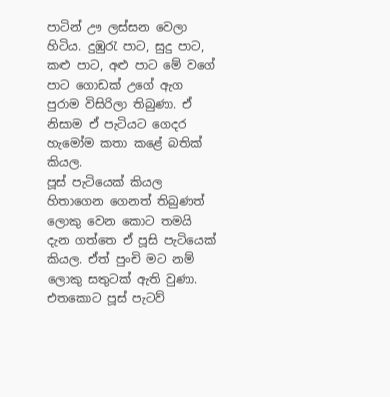පාටින් ඌ ලස්සන වෙලා හිටිය. දුඹුරැ පාට, සුදු පාට, කළු පාට, අළු පාට මේ වගේ පාට ගොඩක් උගේ ඇග පුරාම විසිරිලා තිබුණා. ඒ නිසාම ඒ පැටියට ගෙදර හැමෝම කතා කළේ බතික් කියල.
පූස් පැටියෙක් කියල හිතාගෙන ගෙනත් තිබුණත් ලොකු වෙන කොට තමයි දැන ගත්තෙ ඒ පූසි පැටියෙක් කියල. ඒත් පුංචි මට නම් ලොකු සතුටක් ඇති වුණා. එතකොට පූස් පැටව්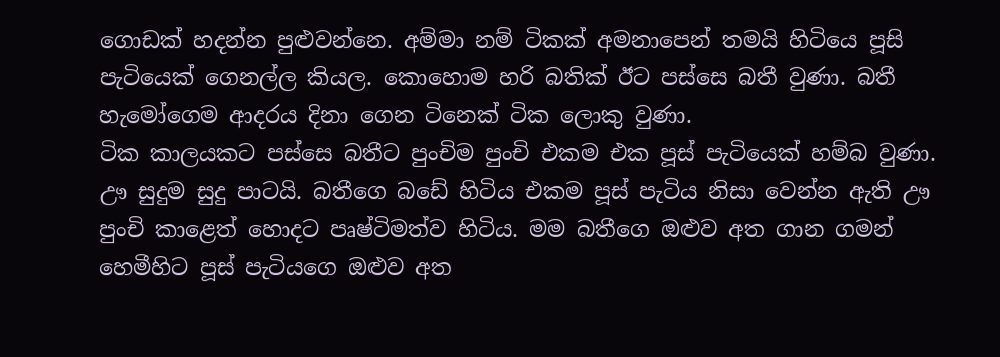ගොඩක් හදන්න පුළුවන්නෙ. අම්මා නම් ටිකක් අමනාපෙන් තමයි හිටියෙ පූසි පැටියෙක් ගෙනල්ල කියල. කොහොම හරි බතික් ඊට පස්සෙ බතී වුණා. බතී හැමෝගෙම ආදරය දිනා ගෙන ටිනෙක් ටික ලොකු වුණා.
ටික කාලයකට පස්සෙ බතීට පුංචිම පුංචි එකම එක පූස් පැටියෙක් හම්බ වුණා. ඌ සුදුම සුදු පාටයි. බතීගෙ බඩේ හිටිය එකම පූස් පැටිය නිසා වෙන්න ඇති ඌ පුංචි කාළෙත් හොදට පෘෂ්ටිමත්ව හිටිය. මම බතීගෙ ඔළුව අත ගාන ගමන් හෙමීහිට පූස් පැටියගෙ ඔළුව අත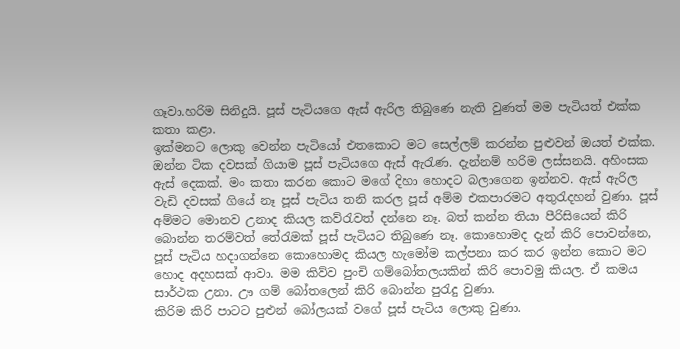ගෑවා.හරිම සිනිදුයි. පූස් පැටියගෙ ඇස් ඇරිල තිබුණෙ නැති වුණත් මම පැටියත් එක්ක කතා කළා.
ඉක්මනට ලොකු වෙන්න පැටියෝ එතකොට මට සෙල්ලම් කරන්න පුළුවන් ඔයත් එක්ක.
ඔන්න ටික දවසක් ගියාම පූස් පැටියගෙ ඇස් ඇරැණ. දැන්නම් හරිම ලස්සනයි. අහිංසක ඇස් දෙකක්. මං කතා කරන කොට මගේ දිහා හොදට බලාගෙන ඉන්නව. ඇස් ඇරිල වැඩි දවසක් ගියේ නෑ පූස් පැටිය තනි කරල පූස් අම්ම එකපාරමට අතුරැදහන් වුණා. පූස් අම්මට මොනව උනාද කියල කව්රැවත් දන්නෙ නෑ. බත් කන්න තියා පීරිසියෙන් කිරි බොන්න තරම්වත් තේරැමක් පූස් පැටියට තිබුණෙ නෑ. කොහොමද දැන් කිරි පොවන්නෙ, පූස් පැටිය හදාගන්නෙ කොහොමද කියල හැමෝම කල්පනා කර කර ඉන්න කොට මට හොද අදහසක් ආවා. මම කිව්ව පුංචි ගම්බෝතලයකින් කිරි පොවමු කියල. ඒ කමය සාර්ථක උනා. ඌ ගම් බෝතලෙන් කිරි බොන්න පුරැදු වුණා.
කිරිම කිරි පාටට පුළුන් බෝලයක් වගේ පූස් පැටිය ලොකු වුණා.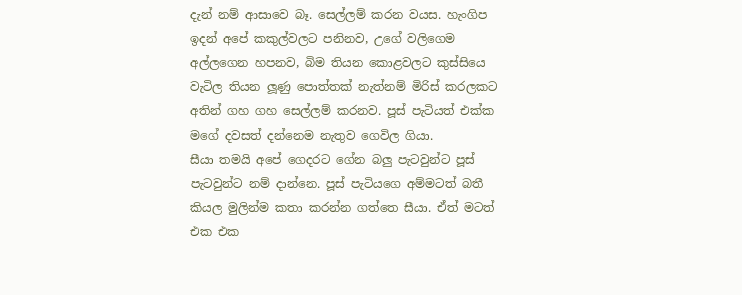දැන් නම් ආසාවෙ බෑ. සෙල්ලම් කරන වයස. හැංගිප ඉදන් අපේ කකුල්වලට පනිනව, උගේ වලිගෙම අල්ලගෙන හපනව, බිම තියන කොළවලට කුස්සියෙ වැටිල තියන ලූණු පොත්තක් නැත්නම් මිරිස් කරලකට අතින් ගහ ගහ සෙල්ලම් කරනව. පූස් පැටියත් එක්ක මගේ දවසත් දන්නෙම නැතුව ගෙවිල ගියා.
සීයා තමයි අපේ ගෙදරට ගේන බලු පැටවුන්ට පූස් පැටවුන්ට නම් දාන්නෙ. පූස් පැටියගෙ අම්මටත් බතී කියල මුලින්ම කතා කරන්න ගත්තෙ සීයා. ඒත් මටත් එක එක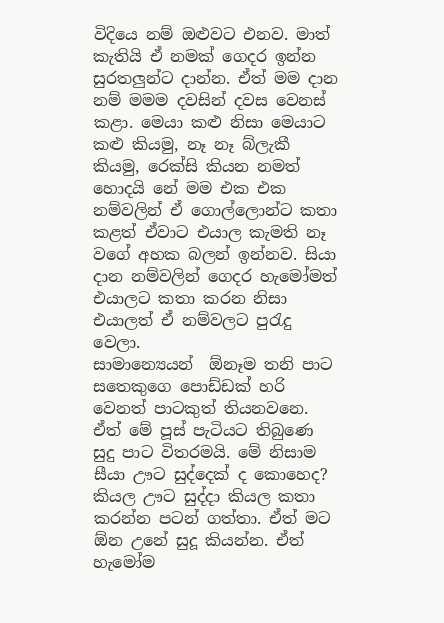විදියෙ නම් ඔළුවට එනව. මාත් කැතියි ඒ නමක් ගෙදර ඉන්න සුරතලුන්ට දාන්න. ඒත් මම දාන නම් මමම දවසින් දවස වෙනස් කළා. මෙයා කළු නිසා මෙයාට කළු කියමු, නෑ නෑ බ්ලැකී කියමු, රෙක්සි කියන නමත් හොදයි නේ මම එක එක නම්වලින් ඒ ගොල්ලොන්ට කතා කළත් ඒවාට එයාල කැමති නෑ වගේ අහක බලන් ඉන්නව. සියා දාන නම්වලින් ගෙදර හැමෝමත් එයාලට කතා කරන නිසා එයාලත් ඒ නම්වලට පුරැදු වෙලා.
සාමාන්‍යෙයන්  ඕනෑම තනි පාට සතෙකුගෙ පොඩ්ඩක් හරි වෙනත් පාටකුත් තියනවනෙ. ඒත් මේ පූස් පැටියට තිබුණෙ සුදු පාට විතරමයි. මේ නිසාම සීයා ඌට සුද්දෙක් ද කොහෙද? කියල ඌට සුද්දා කියල කතා කරන්න පටන් ගත්තා. ඒත් මට ඕන උනේ සුදූ කියන්න. ඒත් හැමෝම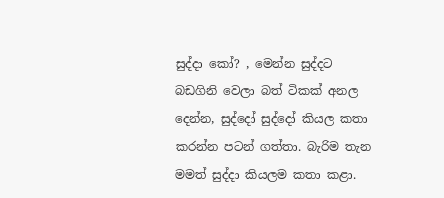සුද්දා කෝ? , මෙන්න සුද්දට බඩගිනි වෙලා බත් ටිකක් අනල දෙන්න, සුද්දෝ සුද්දෝ කියල කතා කරන්න පටන් ගත්තා. බැරිම තැන මමත් සුද්දා කියලම කතා කළා.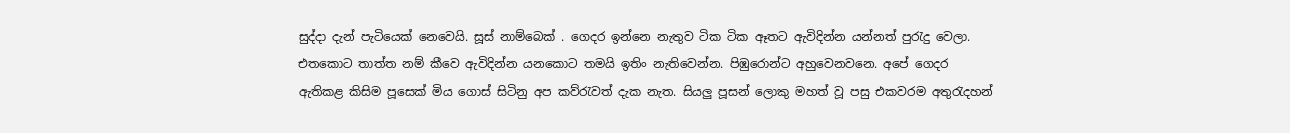සුද්දා දැන් පැටියෙක් නෙවෙයි. සූස් නාම්බෙක් . ගෙදර ඉන්නෙ නැතුව ටික ටික ඈතට ඇවිදින්න යන්නත් පුරැදු වෙලා. එතකොට තාත්ත නම් කීවෙ ඇවිදින්න යනකොට තමයි ඉතිං නැතිවෙන්න. පිඹුරොන්ට අහුවෙනවනෙ. අපේ ගෙදර ඇතිකළ කිසිම පූසෙක් මිය ගොස් සිටිනු අප කව්රැවත් දැක නැත. සියලු පූසන් ලොකු මහත් වූ පසු එකවරම අතුරැදහන්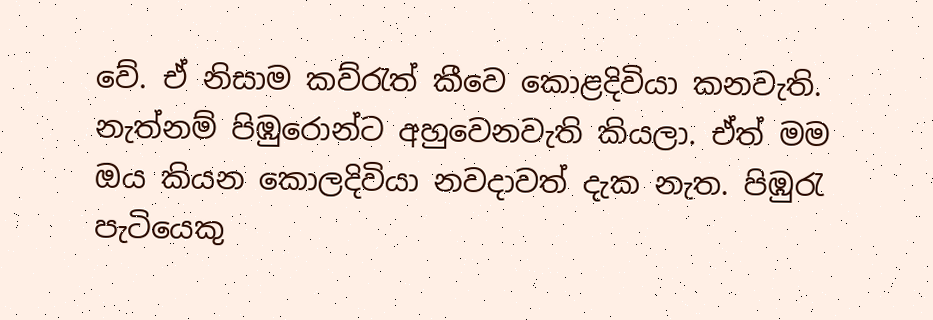වේ. ඒ නිසාම කව්රැත් කීවෙ කොළදිවියා කනවැති. නැත්නම් පිඹුරොන්ට අහුවෙනවැති කියලා. ඒත් මම ඔය කියන කොලදිවියා නවදාවත් දැක නැත. පිඹුරැ පැටියෙකු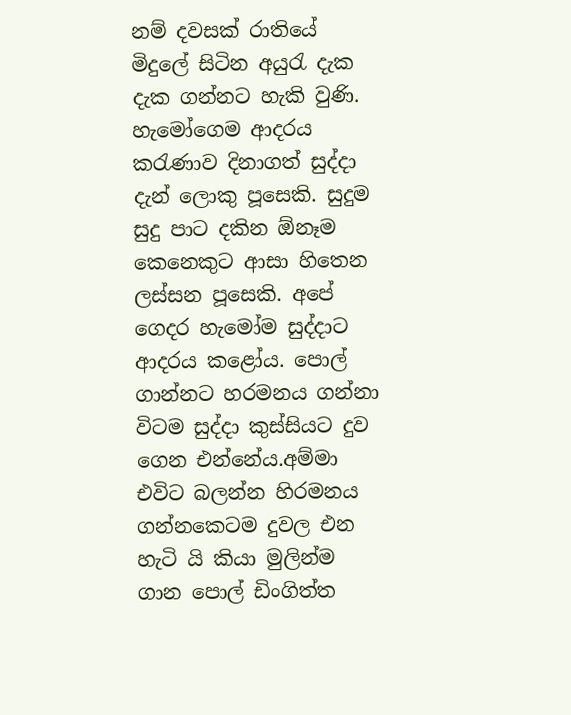නම් දවසක් රාතියේ මිදුලේ සිටින අයුරැ දැක දැක ගන්නට හැකි වුණි.
හැමෝගෙම ආදරය කරැණාව දිනාගත් සුද්දා දැන් ලොකු පූසෙකි. සුදුම සුදු පාට දකින ඕනෑම කෙනෙකුට ආසා හිතෙන ලස්සන පූසෙකි. අපේ ගෙදර හැමෝම සුද්දාට ආදරය කළෝය. පොල් ගාන්නට හරමනය ගන්නා විටම සුද්දා කුස්සියට දුව ගෙන එන්නේය.අම්මා එවිට බලන්න හිරමනය ගන්නකෙටම දුවල එන හැටි යි කියා මුලින්ම ගාන පොල් ඩිංගිත්ත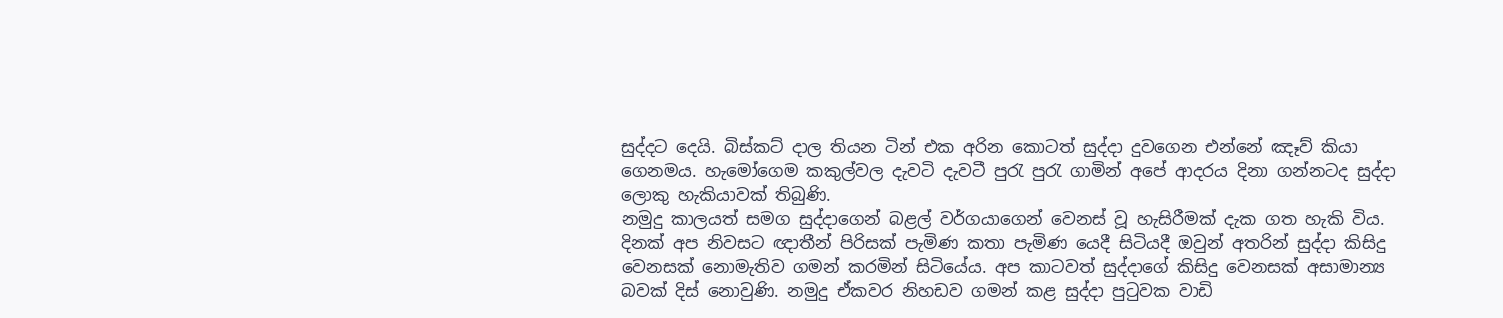සුද්දට දෙයි. බිස්කට් දාල තියන ටින් එක අරින කොටත් සුද්දා දුවගෙන එන්නේ ඤෑව් කියා ගෙනමය. හැමෝගෙම කකුල්වල දැවටි දැවටී පුරැ පුරැ ගාමින් අපේ ආදරය දිනා ගන්නටද සුද්දා ලොකු හැකියාවක් තිබුණි.
නමුදු කාලයත් සමග සුද්දාගෙන් බළල් වර්ගයාගෙන් වෙනස් වූ හැසිරීමක් දැක ගත හැකි විය. දිනක් අප නිවසට ඥාතීන් පිරිසක් පැමිණ කතා පැමිණ යෙදී සිටියදී ඔවුන් අතරින් සුද්දා කිසිදු වෙනසක් නොමැතිව ගමන් කරමින් සිටියේය. අප කාටවත් සුද්දාගේ කිසිදු වෙනසක් අසාමාන්‍ය බවක් දිස් නොවුණි. නමුදු ඒකවර නිහඩව ගමන් කළ සුද්දා පුටුවක වාඩි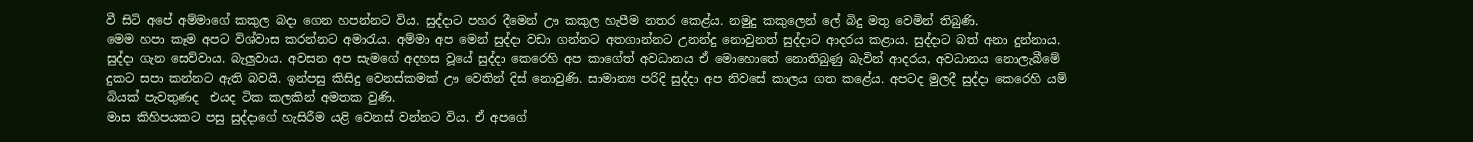වී සිටි අපේ අම්මාගේ කකුල බදා ගෙන හපන්නට විය. සුද්දාට පහර දීමෙන් ඌ කකුල හැපීම නතර කෙළ්ය. නමුදු කකුලෙන් ලේ බිදු මතු වෙමින් තිබුණි.
මෙම හපා කෑම අපට විශ්වාස කරන්නට අමාරැය. අම්මා අප මෙන් සුද්දා වඩා ගන්නට අතගාන්නට උනන්දු නොවුනත් සුද්දාට ආදරය කළාය. සුද්දාට බත් අනා දුන්නාය. සුද්දා ගැන සෙව්වාය. බැලුවාය. අවසන අප සැමගේ අදහස වූයේ සුද්දා කෙරෙහි අප කාගේත් අවධානය ඒ මොහොතේ නොතිබුණු බැවින් ආදරය, අවධානය නොලැබීමේ දුකට සපා කන්නට ඇති බවයි. ඉන්පසු කිසිදු වෙනස්කමක් ඌ වෙතින් දිස් නොවුණි. සාමාන්‍ය පරිදි සුද්දා අප නිවසේ කාලය ගත කළේය. අපටද මුලදී සුද්දා කෙරෙහි යම් බියක් පැවතුණද  එයද ටික කලකින් අමතක වුණි.
මාස කිහිපයකට පසු සුද්දාගේ හැසිරීම යළි වෙනස් වන්නට විය. ඒ අපගේ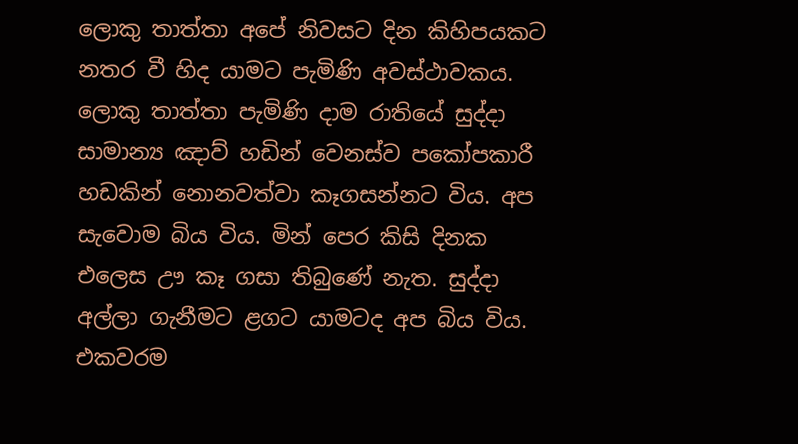ලොකු තාත්තා අපේ නිවසට දින කිහිපයකට නතර වී හිද යාමට පැමිණි අවස්ථාවකය. ලොකු තාත්තා පැමිණි දාම රාතියේ සුද්දා සාමාන්‍ය ඤාව් හඩින් වෙනස්ව පකෝපකාරී හඩකින් නොනවත්වා කෑගසන්නට විය. අප සැවොම බිය විය. මින් පෙර කිසි දිනක එලෙස ඌ කෑ ගසා තිබුණේ නැත. සුද්දා අල්ලා ගැනීමට ළගට යාමටද අප බිය විය. එකවරම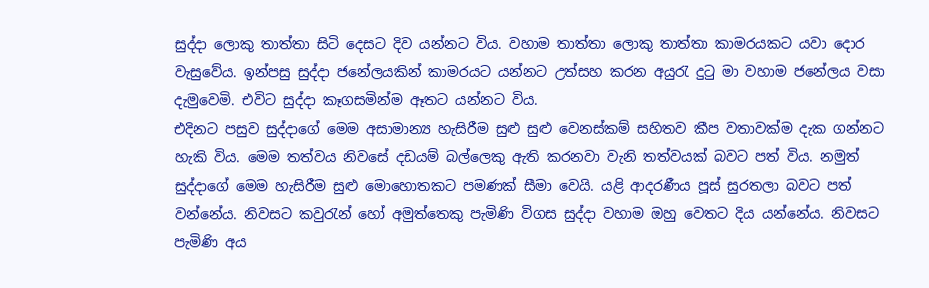සුද්දා ලොකු තාත්තා සිටි දෙසට දිව යන්නට විය. වහාම තාත්තා ලොකු තාත්තා කාමරයකට යවා දොර වැසුවේය. ඉන්පසු සුද්දා ජනේලයකින් කාමරයට යන්නට උත්සහ කරන අයුරැ දුටු මා වහාම ජනේලය වසා දැමුවෙමි. එවිට සුද්දා කෑගසමින්ම ඈතට යන්නට විය.
එදිනට පසුව සුද්දාගේ මෙම අසාමාන්‍ය හැසිරීම සුළු සුළු වෙනස්කම් සහිතව කීප වතාවක්ම දැක ගන්නට හැකි විය. මෙම තත්වය නිවසේ දඩයම් බල්ලෙකු ඇති කරනවා වැනි තත්වයක් බවට පත් විය. නමුත් සුද්දාගේ මෙම හැසිරීම සුළු මොහොතකට පමණක් සීමා වෙයි. යළි ආදරණීය පූස් සුරතලා බවට පත් වන්නේය. නිවසට කවුරැන් හෝ අමුත්තෙකු පැමිණි විගස සුද්දා වහාම ඔහු වෙතට දිය යන්නේය. නිවසට පැමිණි අය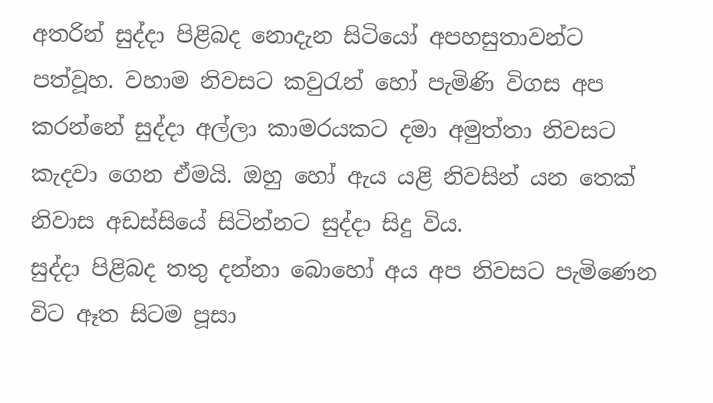අතරින් සුද්දා පිළිබද නොදැන සිටියෝ අපහසුතාවන්ට පත්වූහ. වහාම නිවසට කවුරැන් හෝ පැමිණි විගස අප කරන්නේ සුද්දා අල්ලා කාමරයකට දමා අමුත්තා නිවසට කැදවා ගෙන ඒමයි. ඔහු හෝ ඇය යළි නිවසින් යන තෙක් නිවාස අඩස්සියේ සිටින්නට සුද්දා සිදු විය.
සුද්දා පිළිබද තතු දන්නා බොහෝ අය අප නිවසට පැමිණෙන විට ඈත සිටම පූසා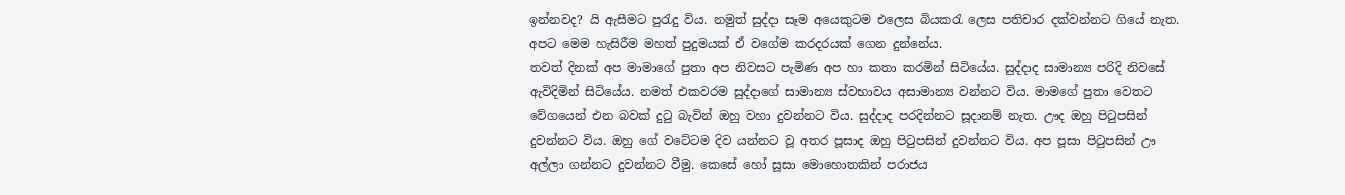ඉන්නවද? යි ඇසීමට පුරැදු විය. නමුත් සුද්දා සෑම අයෙකුටම එලෙස බියකරැ ලෙස පතිචාර දක්වන්නට ගියේ නැත. අපට මෙම හැසිරීම මහත් පුදුමයක් ඒ වගේම කරදරයක් ගෙන දුන්නේය.
තවත් දිනක් අප මාමාගේ පුතා අප නිවසට පැමිණ අප හා කතා කරමින් සිටියේය. සුද්දාද සාමාන්‍ය පරිදි නිවසේ ඇවිදිමින් සිටියේය. නමත් එකවරම සුද්දාගේ සාමාන්‍ය ස්වභාවය අසාමාන්‍ය වන්නට විය. මාමගේ පුතා වෙතට වේගයෙන් එන බවක් දුටු බැවින් ඔහු වහා දුවන්නට විය. සුද්දාද පරදින්නට සූදානම් නැත. ඌද ඔහු පිටුපසින් දුවන්නට විය. ඔහු ගේ වටේටම දිව යන්නට වූ අතර පූසාද ඔහු පිටුපසින් දුවන්නට විය. අප පූසා පිටුපසින් ඌ අල්ලා ගන්නට දුවන්නට වීමු. කෙසේ හෝ සූසා මොහොතකින් පරාජය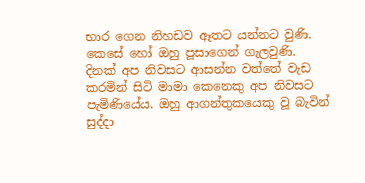භාර ගෙන නිහඩව ඈතට යන්නට වුණි. කෙසේ හෝ ඔහු පූසාගෙන් ගැලවුණි.
දිනක් අප නිවසට ආසන්න වත්තේ වැඩ කරමින් සිටි මාමා කෙනෙකු අප නිවසට පැමිණියේය. ඔහු ආගන්තුකයෙකු වූ බැවින් සුද්දා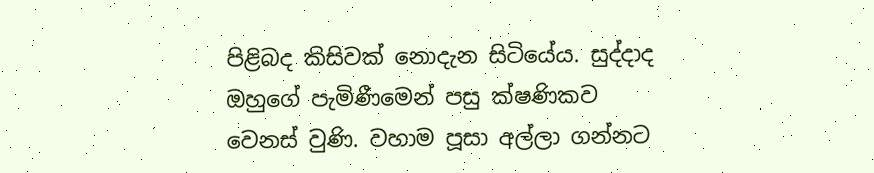පිළිබද කිසිවක් නොදැන සිටියේය. සුද්දාද ඔහුගේ පැමිණීමෙන් පසු ක්ෂණිකව වෙනස් වුණි. වහාම පූසා අල්ලා ගන්නට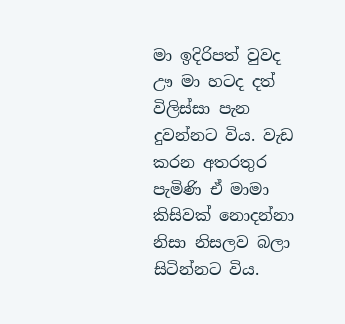මා ඉදිරිපත් වුවද ඌ මා හටද දත් විලිස්සා පැන දුවන්නට විය. වැඩ කරන අතරතුර පැමිණි ඒ මාමා කිසිවක් නොදන්නා නිසා නිසලව බලා සිටින්නට විය.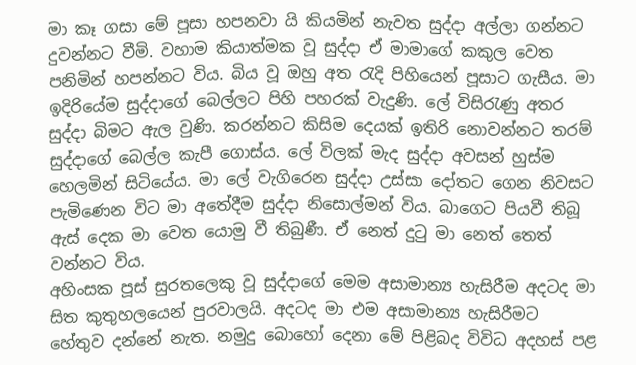මා කෑ ගසා මේ පූසා හපනවා යි කියමින් නැවත සුද්දා අල්ලා ගන්නට දුවන්නට වීමි. වහාම කියාත්මක වූ සුද්දා ඒ මාමාගේ කකුල වෙත පනිමින් හපන්නට විය. බිය වූ ඔහු අත රැදි පිහියෙන් පූසාට ගැසීය. මා ඉදිරියේම සුද්දාගේ බෙල්ලට පිහි පහරක් වැදුණි. ලේ විසිරැණු අතර සුද්දා බිමට ඇල වුණි. කරන්නට කිසිම දෙයක් ඉතිරි නොවන්නට තරම් සුද්දාගේ බෙල්ල කැපී ගොස්ය. ලේ විලක් මැද සුද්දා අවසන් හුස්ම හෙලමින් සිටියේය. මා ලේ වැගිරෙන සුද්දා උස්සා දෝතට ගෙන නිවසට පැමිණෙන විට මා අතේදීම සුද්දා නිසොල්මන් විය. බාගෙට පියවී තිබූ ඇස් දෙක මා වෙත යොමු වී තිබුණී. ඒ නෙත් දුටු මා නෙත් තෙත් වන්නට විය.
අහිංසක පූස් සුරතලෙකු වූ සුද්දාගේ මෙම අසාමාන්‍ය හැසිරීම අදටද මා සිත කුතුහලයෙන් පුරවාලයි. අදටද මා එම අසාමාන්‍ය හැසිරීමට හේතුව දන්නේ නැත. නමුදු බොහෝ දෙනා මේ පිළිබද විවිධ අදහස් පළ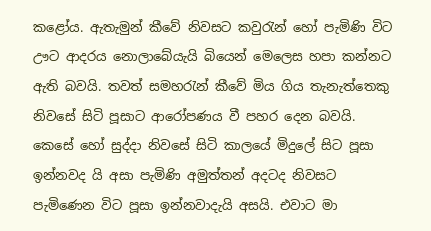කළෝය. ඇතැමුන් කීවේ නිවසට කවුරැන් හෝ පැමිණි විට ඌට ආදරය නොලාබේයැයි බියෙන් මෙලෙස හපා කන්නට ඇති බවයි. තවත් සමහරැන් කීවේ මිය ගිය තැනැත්තෙකු නිවසේ සිටි පූසාට ආරෝපණය වී පහර දෙන බවයි.
කෙසේ හෝ සුද්දා නිවසේ සිටි කාලයේ මිදුලේ සිට පූසා ඉන්නවද යි අසා පැමිණි අමුත්තන් අදටද නිවසට පැමිණෙන විට පූසා ඉන්නවාදැයි අසයි. එවාට මා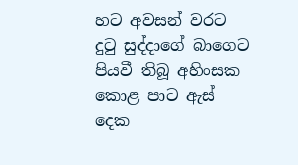හට අවසන් වරට දුටු සුද්දාගේ බාගෙට පියවී තිබූ අහිංසක කොළ පාට ඇස් දෙක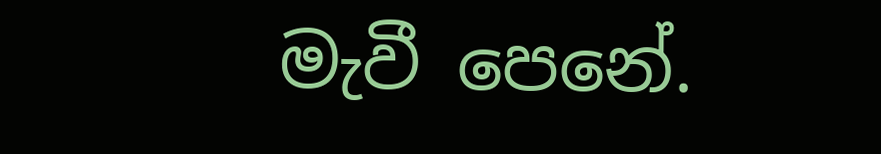මැවී පෙනේ.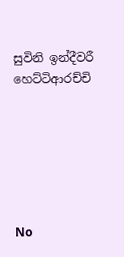සුවිනි ඉන්දීවරී හෙට්ටිආරච්චි






No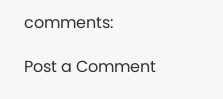comments:

Post a Comment